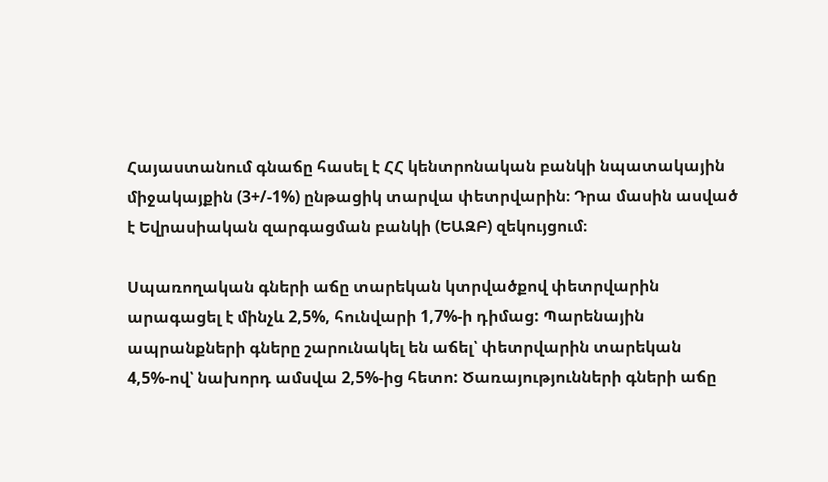Հայաստանում գնաճը հասել է ՀՀ կենտրոնական բանկի նպատակային միջակայքին (3+/-1%) ընթացիկ տարվա փետրվարին։ Դրա մասին ասված է Եվրասիական զարգացման բանկի (ԵԱԶԲ) զեկույցում։

Սպառողական գների աճը տարեկան կտրվածքով փետրվարին արագացել է մինչև 2,5%, հունվարի 1,7%-ի դիմաց: Պարենային ապրանքների գները շարունակել են աճել՝ փետրվարին տարեկան 4,5%-ով՝ նախորդ ամսվա 2,5%-ից հետո: Ծառայությունների գների աճը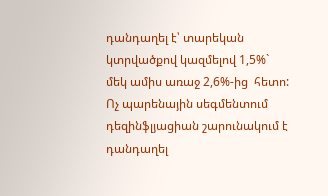դանդաղել է՝ տարեկան կտրվածքով կազմելով 1,5%` մեկ ամիս առաջ 2,6%-ից  հետո: Ոչ պարենային սեգմենտում դեզինֆլյացիան շարունակում է դանդաղել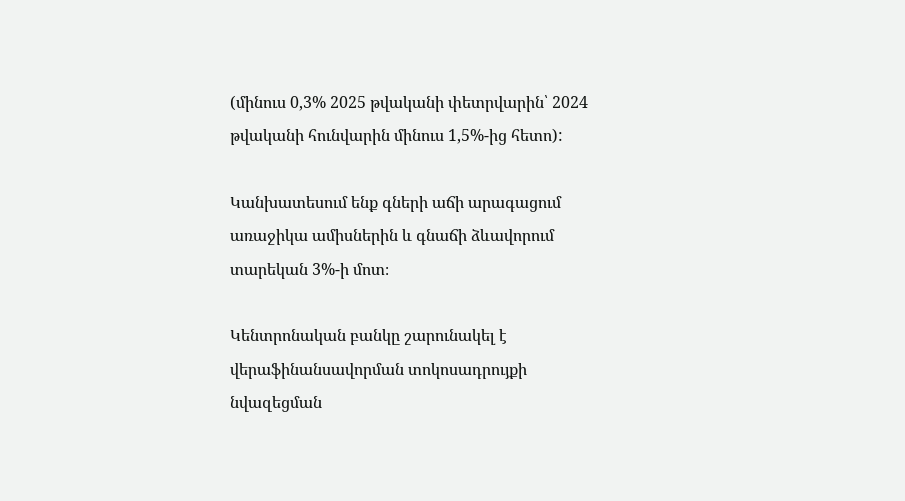(մինուս 0,3% 2025 թվականի փետրվարին՝ 2024 թվականի հունվարին մինուս 1,5%-ից հետո):

Կանխատեսում ենք գների աճի արագացում առաջիկա ամիսներին և գնաճի ձևավորում տարեկան 3%-ի մոտ։

Կենտրոնական բանկը շարունակել է վերաֆինանսավորման տոկոսադրույքի նվազեցման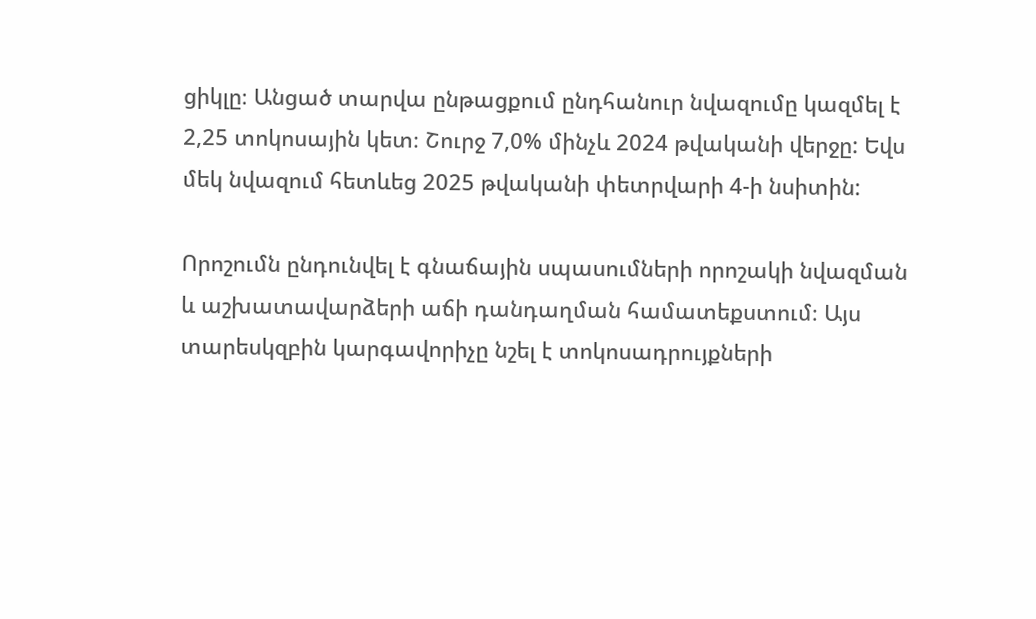ցիկլը։ Անցած տարվա ընթացքում ընդհանուր նվազումը կազմել է 2,25 տոկոսային կետ։ Շուրջ 7,0% մինչև 2024 թվականի վերջը: Եվս մեկ նվազում հետևեց 2025 թվականի փետրվարի 4-ի նսիտին:

Որոշումն ընդունվել է գնաճային սպասումների որոշակի նվազման և աշխատավարձերի աճի դանդաղման համատեքստում։ Այս տարեսկզբին կարգավորիչը նշել է տոկոսադրույքների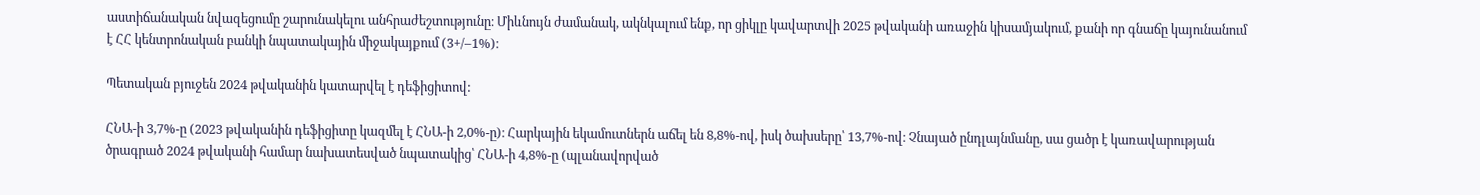աստիճանական նվազեցումը շարունակելու անհրաժեշտությունը։ Միևնույն ժամանակ, ակնկալում ենք, որ ցիկլը կավարտվի 2025 թվականի առաջին կիսամյակում, քանի որ գնաճը կայունանում է ՀՀ կենտրոնական բանկի նպատակային միջակայքում (3+/–1%)։

Պետական բյուջեն 2024 թվականին կատարվել է դեֆիցիտով:

ՀՆԱ-ի 3,7%-ը (2023 թվականին դեֆիցիտը կազմել է ՀՆԱ-ի 2,0%-ը)։ Հարկային եկամուտներն աճել են 8,8%-ով, իսկ ծախսերը՝ 13,7%-ով։ Չնայած ընդլայնմանը, սա ցածր է կառավարության ծրագրած 2024 թվականի համար նախատեսված նպատակից՝ ՀՆԱ-ի 4,8%-ը (պլանավորված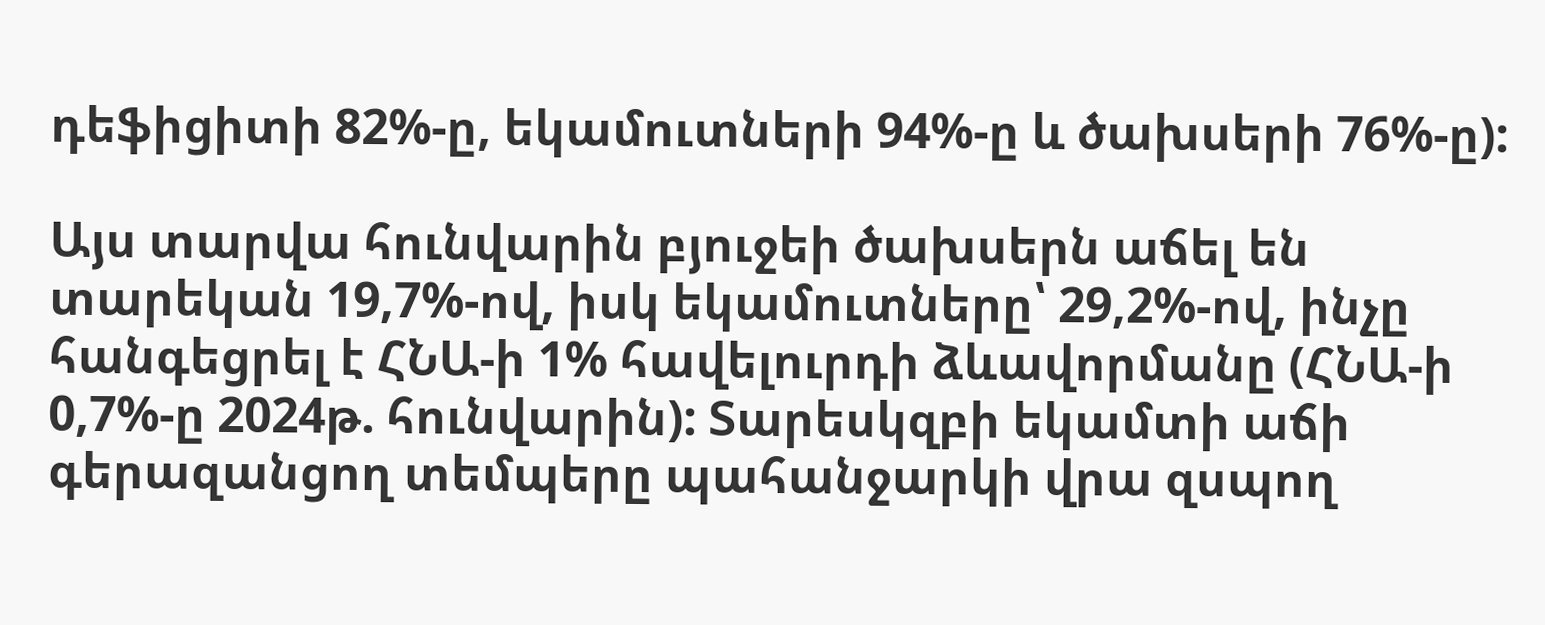դեֆիցիտի 82%-ը, եկամուտների 94%-ը և ծախսերի 76%-ը):

Այս տարվա հունվարին բյուջեի ծախսերն աճել են տարեկան 19,7%-ով, իսկ եկամուտները՝ 29,2%-ով, ինչը հանգեցրել է ՀՆԱ-ի 1% հավելուրդի ձևավորմանը (ՀՆԱ-ի 0,7%-ը 2024թ. հունվարին): Տարեսկզբի եկամտի աճի գերազանցող տեմպերը պահանջարկի վրա զսպող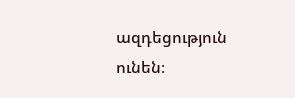ազդեցություն ունեն։